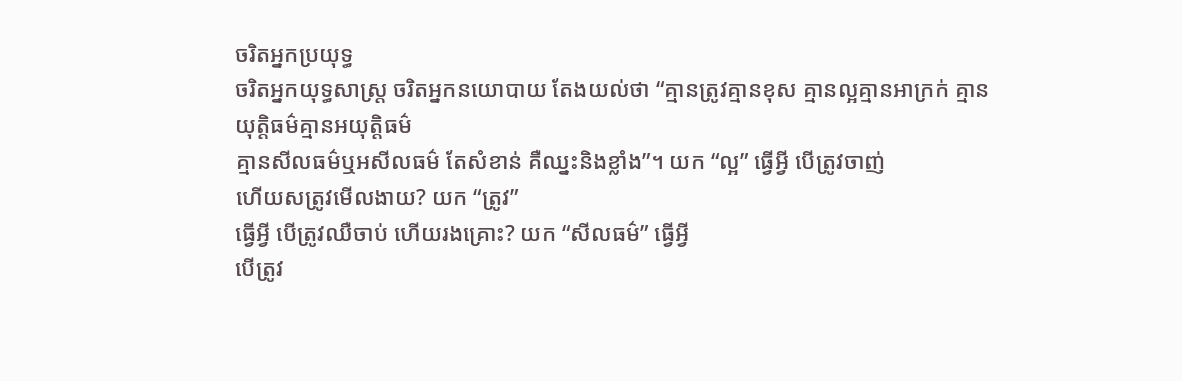ចរិតអ្នកប្រយុទ្ធ
ចរិតអ្នកយុទ្ធសាស្រ្ត ចរិតអ្នកនយោបាយ តែងយល់ថា “គ្មានត្រូវគ្មានខុស គ្មានល្អគ្មានអាក្រក់ គ្មានយុត្តិធម៌គ្មានអយុត្តិធម៌
គ្មានសីលធម៌ឬអសីលធម៌ តែសំខាន់ គឺឈ្នះនិងខ្លាំង”។ យក “ល្អ” ធ្វើអ្វី បើត្រូវចាញ់
ហើយសត្រូវមើលងាយ? យក “ត្រូវ”
ធ្វើអ្វី បើត្រូវឈឺចាប់ ហើយរងគ្រោះ? យក “សីលធម៌” ធ្វើអ្វី
បើត្រូវ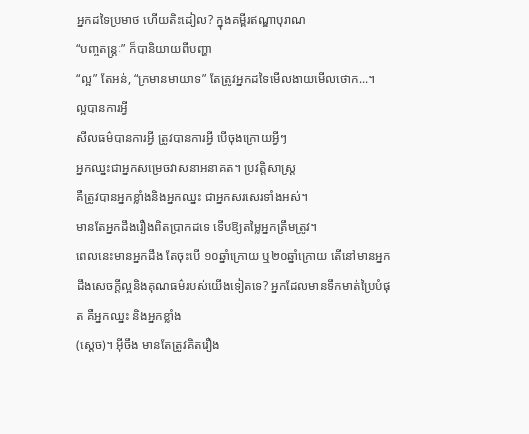អ្នកដទៃប្រមាថ ហើយតិះដៀល? ក្នុងគម្ពីរឥណ្ឌាបុរាណ
“បញ្ចតន្រ្តៈ” ក៏បានិយាយពីបញ្ហា
“ល្អ” តែអន់, “ក្រមានមាយាទ” តែត្រូវអ្នកដទៃមើលងាយមើលថោក...។
ល្អបានការអ្វី
សីលធម៌បានការអ្វី ត្រូវបានការអ្វី បើចុងក្រោយអ្វីៗ
អ្នកឈ្នះជាអ្នកសម្រេចវាសនាអនាគត។ ប្រវត្តិសាស្រ្ត
គឺត្រូវបានអ្នកខ្លាំងនិងអ្នកឈ្នះ ជាអ្នកសរសេរទាំងអស់។
មានតែអ្នកដឹងរឿងពិតប្រាកដទេ ទើបឱ្យតម្លៃអ្នកត្រឹមត្រូវ។
ពេលនេះមានអ្នកដឹង តែចុះបើ ១០ឆ្នាំក្រោយ ឬ២០ឆ្នាំក្រោយ តើនៅមានអ្នកដឹងសេចក្តីល្អនិងគុណធម៌របស់យើងទៀតទេ? អ្នកដែលមានទឹកមាត់ប្រៃបំផុត គឺអ្នកឈ្នះ និងអ្នកខ្លាំង
(ស្តេច)។ អ៊ីចឹង មានតែត្រូវគិតរឿង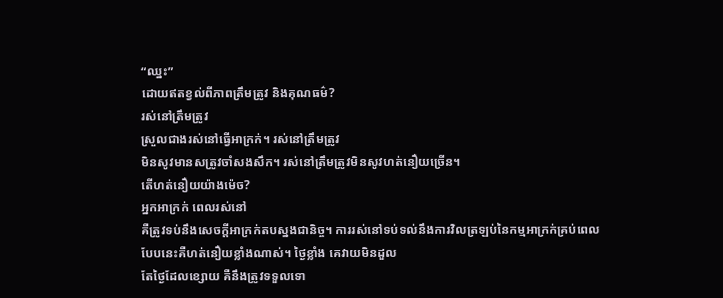“ឈ្នះ”
ដោយឥតខ្វល់ពីភាពត្រឹមត្រូវ និងគុណធម៌?
រស់នៅត្រឹមត្រូវ
ស្រួលជាងរស់នៅធ្វើអាក្រក់។ រស់នៅត្រឹមត្រូវ
មិនសូវមានសត្រូវចាំសងសឹក។ រស់នៅត្រឹមត្រូវមិនសូវហត់នឿយច្រើន។
តើហត់នឿយយ៉ាងម៉េច?
អ្នកអាក្រក់ ពេលរស់នៅ
គឺត្រូវទប់នឹងសេចក្តីអាក្រក់តបស្នងជានិច្ច។ ការរស់នៅទប់ទល់នឹងការវិលត្រឡប់នៃកម្មអាក្រក់គ្រប់ពេល
បែបនេះគឺហត់នឿយខ្លាំងណាស់។ ថ្ងៃខ្លាំង គេវាយមិនដួល
តែថ្ងៃដែលខ្សោយ គឺនឹងត្រូវទទួលទោ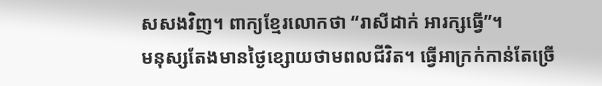សសងវិញ។ ពាក្យខ្មែរលោកថា “រាសីដាក់ អារក្សធ្វើ”។
មនុស្សតែងមានថ្ងៃខ្សោយថាមពលជីវិត។ ធ្វើអាក្រក់កាន់តែច្រើ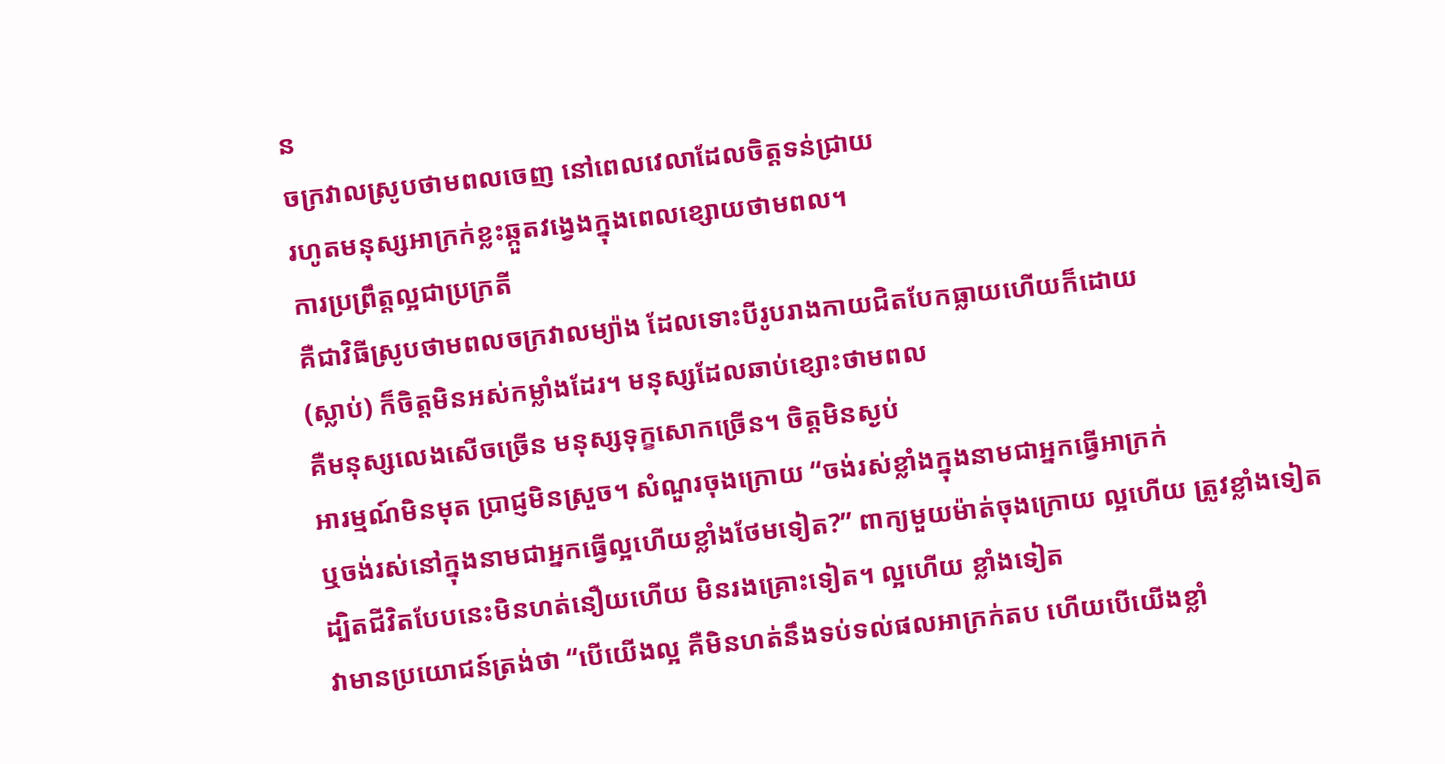ន
ចក្រវាលស្រូបថាមពលចេញ នៅពេលវេលាដែលចិត្តទន់ជ្រាយ
រហូតមនុស្សអាក្រក់ខ្លះឆ្កួតវង្វេងក្នុងពេលខ្សោយថាមពល។
ការប្រព្រឹត្តល្អជាប្រក្រតី
គឺជាវិធីស្រូបថាមពលចក្រវាលម្យ៉ាង ដែលទោះបីរូបរាងកាយជិតបែកធ្លាយហើយក៏ដោយ
(ស្លាប់) ក៏ចិត្តមិនអស់កម្លាំងដែរ។ មនុស្សដែលឆាប់ខ្សោះថាមពល
គឺមនុស្សលេងសើចច្រើន មនុស្សទុក្ខសោកច្រើន។ ចិត្តមិនស្ងប់
អារម្មណ៍មិនមុត ប្រាជ្ញមិនស្រួច។ សំណួរចុងក្រោយ “ចង់រស់ខ្លាំងក្នុងនាមជាអ្នកធ្វើអាក្រក់
ឬចង់រស់នៅក្នុងនាមជាអ្នកធ្វើល្អហើយខ្លាំងថែមទៀត?” ពាក្យមួយម៉ាត់ចុងក្រោយ ល្អហើយ ត្រូវខ្លាំងទៀត
ដ្បិតជីវិតបែបនេះមិនហត់នឿយហើយ មិនរងគ្រោះទៀត។ ល្អហើយ ខ្លាំងទៀត
វាមានប្រយោជន៍ត្រង់ថា “បើយើងល្អ គឺមិនហត់នឹងទប់ទល់ផលអាក្រក់តប ហើយបើយើងខ្លាំ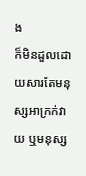ង
ក៏មិនដួលដោយសារតែមនុស្សអាក្រក់វាយ ឬមនុស្ស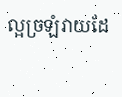ល្អច្រឡំវាយដែ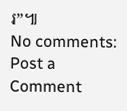រ”៕
No comments:
Post a Comment